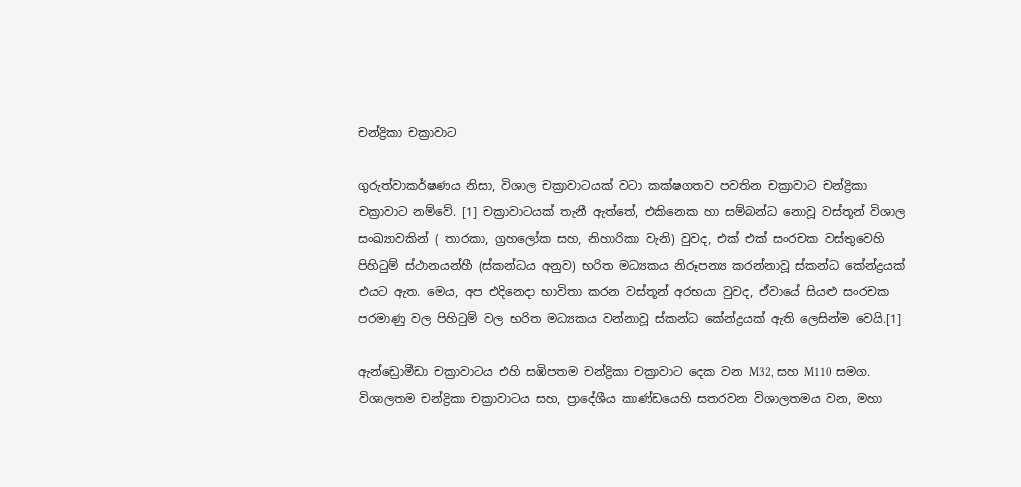චන්ද්‍රිකා චක්‍රාවාට

ගුරුත්වාකර්ෂණය නිසා, විශාල චක්‍රාවාටයක් වටා කක්ෂගතව පවතින චක්‍රාවාට චන්ද්‍රිකා චක්‍රාවාට නම්වේ. [1] චක්‍රාවාටයක් තැනී ඇත්තේ, එකිනෙක හා සම්බන්ධ නොවූ වස්තූන් විශාල සංඛ්‍යාවකින් ( තාරකා, ග්‍රහලෝක සහ, නිහාරිකා වැනි) වුවද, එක් එක් සංරචක වස්තුවෙහි පිහිටුම් ස්ථානයන්හී (ස්කන්ධය අනුව) භරිත මධ්‍යකය නිරූපන්‍ය කරන්නාවූ ස්කන්ධ කේන්ද්‍රයක් එයට ඇත. මෙය, අප එදිනෙදා භාවිතා කරන වස්තූන් අරභයා වුවද, ඒවායේ සියළු සංරචක පරමාණු වල පිහිටුම් වල භරිත මධ්‍යකය වන්නාවූ ස්කන්ධ කේන්ද්‍රයක් ඇති ලෙසින්ම වෙයි.[1]

ඇන්ඩ්‍රොමීඩා චක්‍රාවාටය එහි සඹිපතම චන්ද්‍රිකා චක්‍රාවාට දෙක වන M32, සහ M110 සමග.
විශාලතම චන්ද්‍රිකා චක්‍රාවාටය සහ, ප්‍රාදේශීය කාණ්ඩයෙහි සතරවන විශාලතමය වන, මහා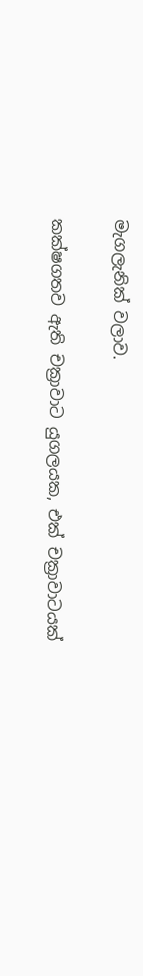මැගලැනික් වලාව.

කක්ෂගතව ඇති චක්‍රාවාට යුගලයක, එක් චක්‍රාවාටයක්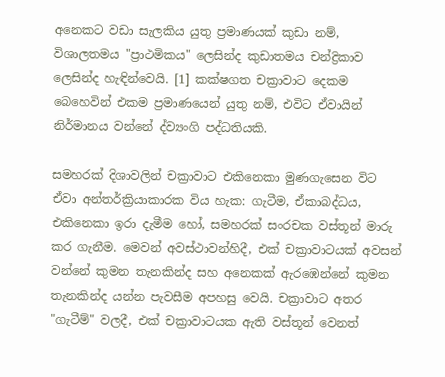අනෙකට වඩා සැලකිය යුතු ප්‍රමාණයක් කුඩා නම්, විශාලතමය "ප්‍රාථමිකය" ලෙසින්ද කුඩාතමය චන්ද්‍රිකාව ලෙසින්ද හැඳින්වෙයි. [1] කක්ෂගත චක්‍රාවාට දෙකම බෙහෙවින් එකම ප්‍රමාණයෙන් යුතු නම්, එවිට ඒවායින් නිර්මානය වන්නේ ද්ව්‍යංගි පද්ධතියකි.

සමහරක් දිශාවලින් චක්‍රාවාට එකිනෙකා මුණගැසෙන විට ඒවා අන්තර්ක්‍රියාකාරක විය හැක: ගැටීම, ඒකාබද්ධය, එකිනෙකා ඉරා දැමීම හෝ, සමහරක් සංරචක වස්තූන් මාරු කර ගැනීම. මෙවන් අවස්ථාවන්හිදී, එක් චක්‍රාවාටයක් අවසන් වන්නේ කුමන තැනකින්ද සහ අනෙකක් ඇරඹෙන්නේ කුමන තැනකින්ද යන්න පැවසීම අපහසු වෙයි. චක්‍රාවාට අතර "ගැටීම්" වලදී, එක් චක්‍රාවාටයක ඇති වස්තූන් වෙනත්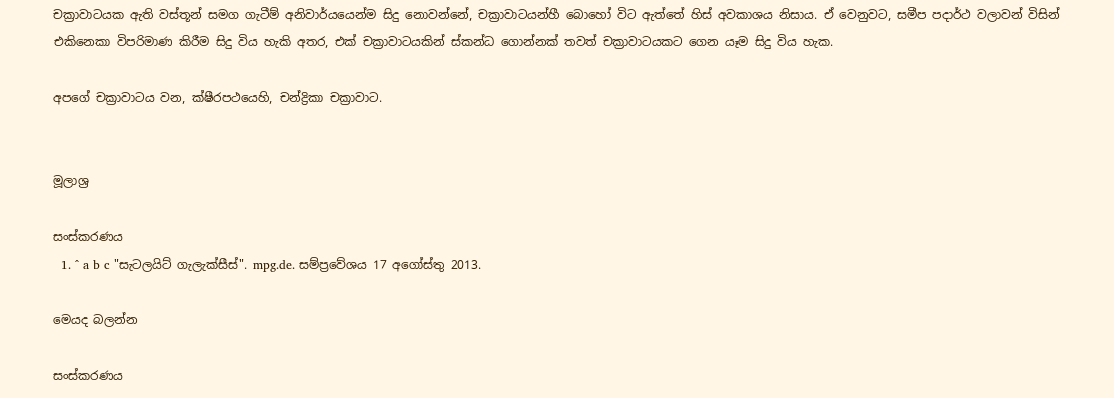චක්‍රාවාටයක ඇති වස්තූන් සමග ගැටීම් අනිවාර්යයෙන්ම සිදු නොවන්නේ, චක්‍රාවාටයන්හී බොහෝ විට ඇත්තේ හිස් අවකාශය නිසාය. ඒ වෙනුවට, සමීප පදාර්ථ වලාවන් විසින් එකිනෙකා විපරිමාණ කිරීම සිදු විය හැකි අතර, එක් චක්‍රාවාටයකින් ස්කන්ධ ගොන්නක් තවත් චක්‍රාවාටයකට ගෙන යෑම සිදු විය හැක.

අපගේ චක්‍රාවාටය වන, ක්ෂීරපථයෙහි, චන්ද්‍රිකා චක්‍රාවාට.


මූලාශ්‍ර

සංස්කරණය
  1. ^ a b c "සැටලයිට් ගැලැක්සීස්". mpg.de. සම්ප්‍රවේශය 17 අගෝස්තු 2013.

මෙයද බලන්න

සංස්කරණය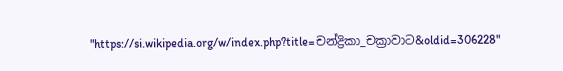"https://si.wikipedia.org/w/index.php?title=චන්ද්‍රිකා_චක්‍රාවාට&oldid=306228"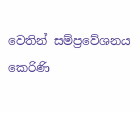වෙතින් සම්ප්‍රවේශනය කෙරිණි